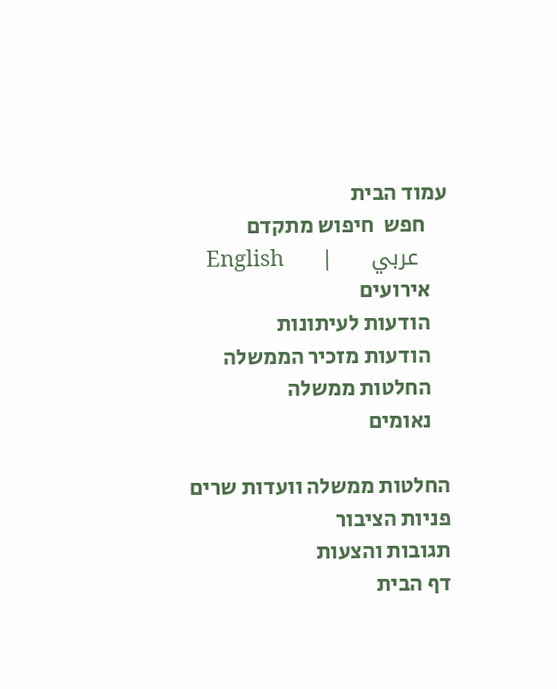עמוד הבית
     חפש  חיפוש מתקדם
    عربي     |     English
    אירועים
    הודעות לעיתונות
    הודעות מזכיר הממשלה
    החלטות ממשלה
    נאומים

החלטות ממשלה וועדות שרים
פניות הציבור
תגובות והצעות
דף הבית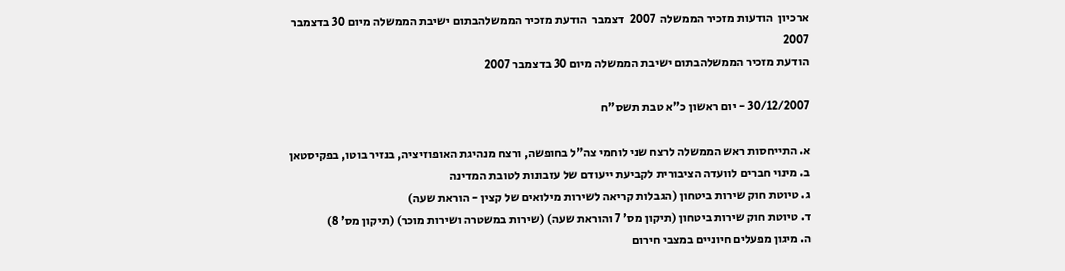ארכיון  הודעות מזכיר הממשלה  2007  דצמבר  הודעת מזכיר הממשלהבתום ישיבת הממשלה מיום 30 בדצמבר 2007
הודעת מזכיר הממשלהבתום ישיבת הממשלה מיום 30 בדצמבר 2007

30/12/2007 - יום ראשון כ"א טבת תשס"ח

א. התייחסות ראש הממשלה לרצח שני לוחמי צה"ל בחופשה, ורצח מנהיגת האופוזיציה, בנזיר בוטו, בפקיסטאן
ב. מינוי חברים לוועדה הציבורית לקביעת ייעודם של עזבונות לטובת המדינה
ג. טיוטת חוק שירות ביטחון (הגבלות קריאה לשירות מילואים של קצין - הוראת שעה)
ד. טיוטת חוק שירות ביטחון (תיקון מס' 7 והוראת שעה) (שירות במשטרה ושירות מוכר) (תיקון מס' 8)
ה. מיגון מפעלים חיוניים במצבי חירום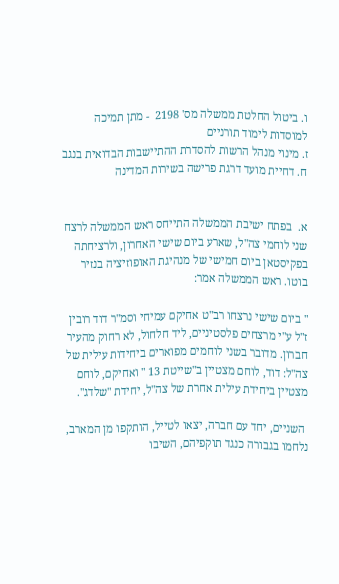ו. ביטול החלטת ממשלה מס' 2198  - מתן תמיכה למוסדות לימוד תורניים
ז. מינוי מנהל הרשות להסדרת ההתיישבות הבדואית בנגב
ח. דחיית מועד דרגת פרישה בשירות המדינה


א.  בפתח ישיבת הממשלה התייחס ראש הממשלה לרצח שני לוחמי צה"ל, שארע ביום שישי האחרון, ולרציחתה בפקיסטאן ביום חמישי של מנהיגת האופוזיציה בנזיר בוטו. ראש הממשלה אמר:

" ביום שישי נרצחו רב"ט אחיקם עמיחי וסמ"ר דוד רובין ז"ל ע"י מרצחים פלסטיניים, ליד חלחול, לא רחוק מהעיר חברון. מדובר בשני לוחמים מפוארים ביחידות עילית של צה"ל: דוד, לוחם מצטיין ב"שייטת 13 " ואחיקם, לוחם מצטיין ביחידת עילית אחרת של צה"ל, יחידת "שלדג".

 השניים, יחד עם חברה, יצאו לטייל, הותקפו מן המארב, נלחמו בגבורה כנגד תוקפיהם, השיבו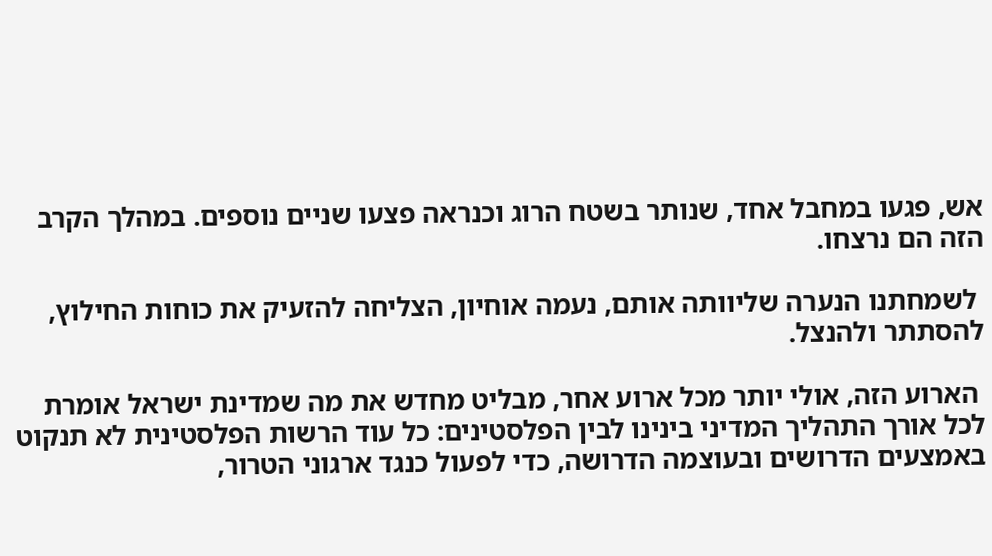אש, פגעו במחבל אחד, שנותר בשטח הרוג וכנראה פצעו שניים נוספים. במהלך הקרב הזה הם נרצחו.

 לשמחתנו הנערה שליוותה אותם, נעמה אוחיון, הצליחה להזעיק את כוחות החילוץ, להסתתר ולהנצל.

 הארוע הזה, אולי יותר מכל ארוע אחר, מבליט מחדש את מה שמדינת ישראל אומרת לכל אורך התהליך המדיני בינינו לבין הפלסטינים: כל עוד הרשות הפלסטינית לא תנקוט באמצעים הדרושים ובעוצמה הדרושה, כדי לפעול כנגד ארגוני הטרור,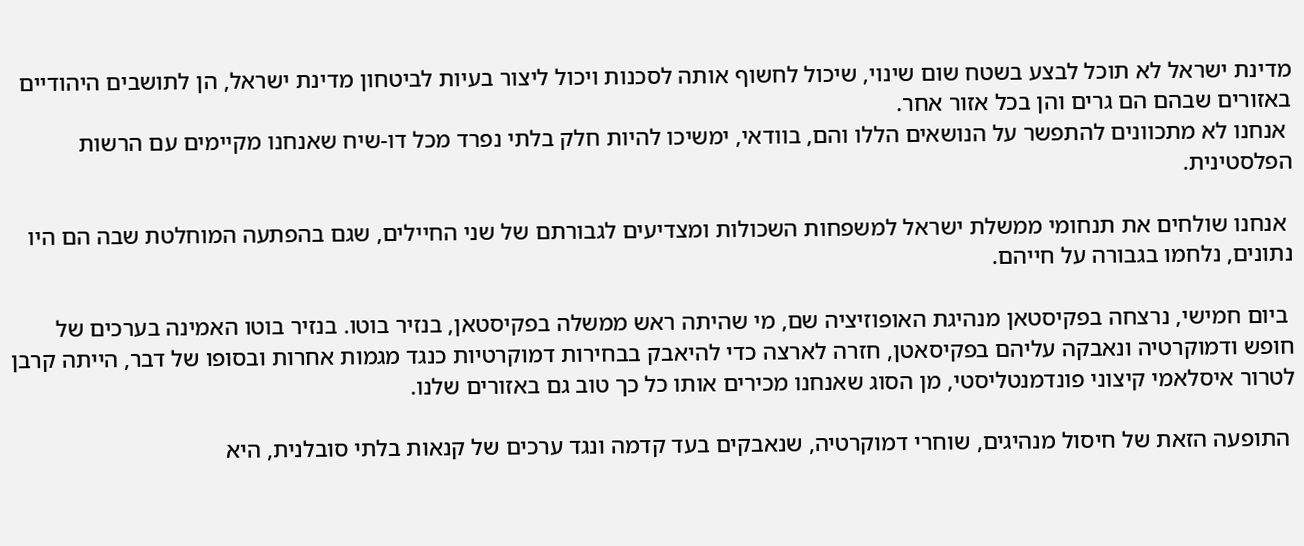מדינת ישראל לא תוכל לבצע בשטח שום שינוי, שיכול לחשוף אותה לסכנות ויכול ליצור בעיות לביטחון מדינת ישראל, הן לתושבים היהודיים באזורים שבהם הם גרים והן בכל אזור אחר.
 אנחנו לא מתכוונים להתפשר על הנושאים הללו והם, בוודאי, ימשיכו להיות חלק בלתי נפרד מכל דו-שיח שאנחנו מקיימים עם הרשות הפלסטינית.

 אנחנו שולחים את תנחומי ממשלת ישראל למשפחות השכולות ומצדיעים לגבורתם של שני החיילים, שגם בהפתעה המוחלטת שבה הם היו נתונים, נלחמו בגבורה על חייהם.

 ביום חמישי, נרצחה בפקיסטאן מנהיגת האופוזיציה שם, מי שהיתה ראש ממשלה בפקיסטאן, בנזיר בוטו. בנזיר בוטו האמינה בערכים של חופש ודמוקרטיה ונאבקה עליהם בפקיסאטן, חזרה לארצה כדי להיאבק בבחירות דמוקרטיות כנגד מגמות אחרות ובסופו של דבר, הייתה קרבן לטרור איסלאמי קיצוני פונדמנטליסטי, מן הסוג שאנחנו מכירים אותו כל כך טוב גם באזורים שלנו.

 התופעה הזאת של חיסול מנהיגים, שוחרי דמוקרטיה, שנאבקים בעד קדמה ונגד ערכים של קנאות בלתי סובלנית, היא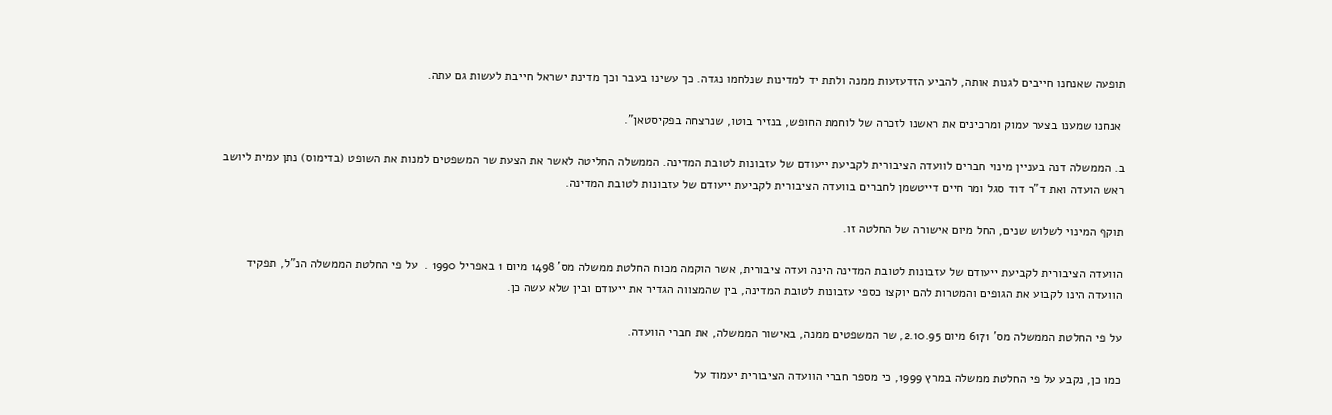תופעה שאנחנו חייבים לגנות אותה, להביע הזדעזעות ממנה ולתת יד למדינות שנלחמו נגדה. כך עשינו בעבר וכך מדינת ישראל חייבת לעשות גם עתה.

 אנחנו שמענו בצער עמוק ומרכינים את ראשנו לזכרה של לוחמת החופש, בנזיר בוטו, שנרצחה בפקיסטאן".

ב. הממשלה דנה בעניין מינוי חברים לוועדה הציבורית לקביעת ייעודם של עזבונות לטובת המדינה. הממשלה החליטה לאשר את הצעת שר המשפטים למנות את השופט (בדימוס) נתן עמית ליושב ראש הועדה ואת ד"ר דוד סגל ומר חיים דייטשמן לחברים בוועדה הציבורית לקביעת ייעודם של עזבונות לטובת המדינה.

תוקף המינוי לשלוש שנים, החל מיום אישורה של החלטה זו.

הוועדה הציבורית לקביעת ייעודם של עזבונות לטובת המדינה הינה ועדה ציבורית, אשר הוקמה מכוח החלטת ממשלה מס' 1498 מיום 1 באפריל 1990 .  על פי החלטת הממשלה הנ"ל, תפקיד הוועדה הינו לקבוע את הגופים והמטרות להם יוקצו כספי עזבונות לטובת המדינה, בין שהמצווה הגדיר את ייעודם ובין שלא עשה כן.

על פי החלטת הממשלה מס' 6171 מיום 2.10.95, שר המשפטים ממנה, באישור הממשלה, את חברי הוועדה.

כמו כן, נקבע על פי החלטת ממשלה במרץ 1999, כי מספר חברי הוועדה הציבורית יעמוד על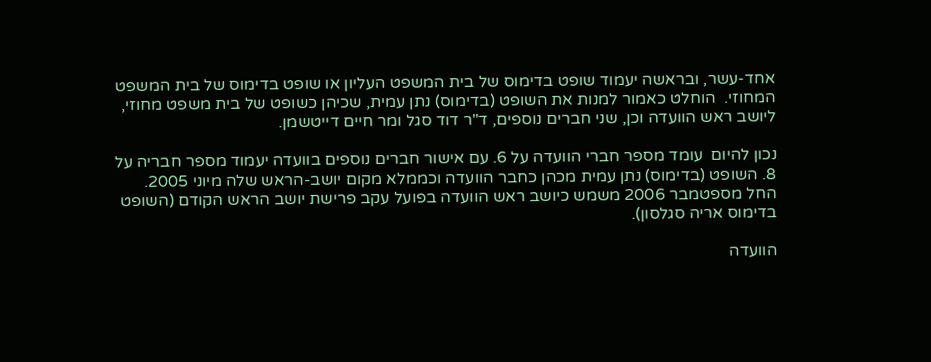אחד-עשר, ובראשה יעמוד שופט בדימוס של בית המשפט העליון או שופט בדימוס של בית המשפט המחוזי.  הוחלט כאמור למנות את השופט (בדימוס) נתן עמית, שכיהן כשופט של בית משפט מחוזי, ליושב ראש הוועדה וכן, שני חברים נוספים, ד"ר דוד סגל ומר חיים דייטשמן.

נכון להיום  עומד מספר חברי הוועדה על 6. עם אישור חברים נוספים בוועדה יעמוד מספר חבריה על 8. השופט (בדימוס) נתן עמית מכהן כחבר הוועדה וכממלא מקום יושב-הראש שלה מיוני 2005.  החל מספטמבר 2006 משמש כיושב ראש הוועדה בפועל עקב פרישת יושב הראש הקודם (השופט בדימוס אריה סגלסון).

הוועדה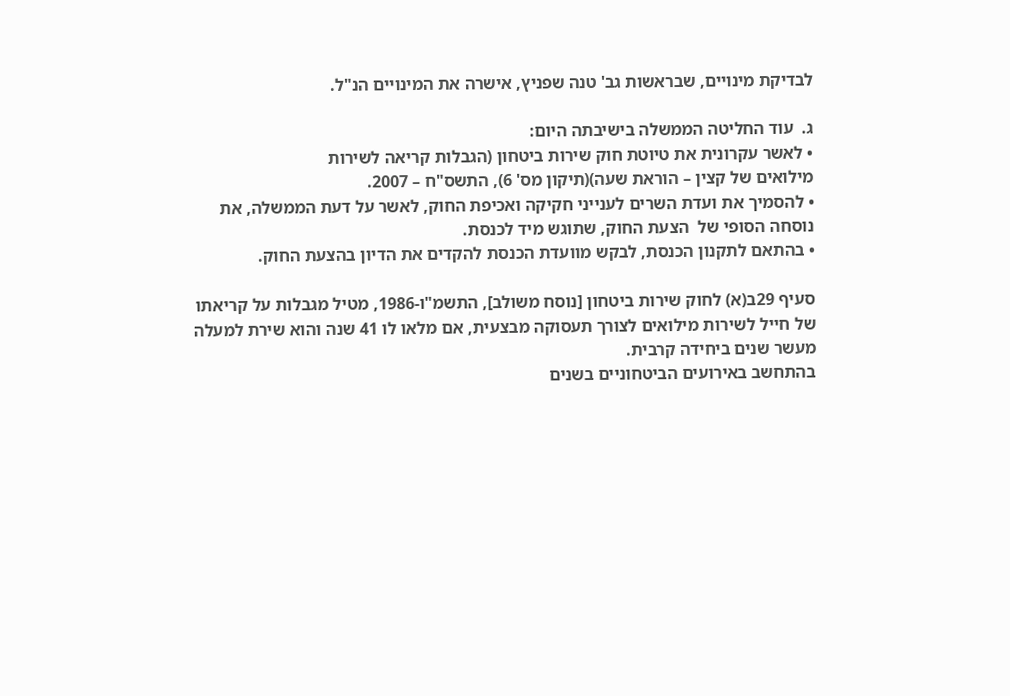לבדיקת מינויים, שבראשות גב' טנה שפניץ, אישרה את המינויים הנ"ל.

ג.  עוד החליטה הממשלה בישיבתה היום:
• לאשר עקרונית את טיוטת חוק שירות ביטחון (הגבלות קריאה לשירות
מילואים של קצין – הוראת שעה)(תיקון מס' 6), התשס"ח – 2007.
• להסמיך את ועדת השרים לענייני חקיקה ואכיפת החוק, לאשר על דעת הממשלה, את נוסחה הסופי של  הצעת החוק, שתוגש מיד לכנסת.
• בהתאם לתקנון הכנסת, לבקש מוועדת הכנסת להקדים את הדיון בהצעת החוק.

סעיף 29ב(א) לחוק שירות ביטחון [נוסח משולב], התשמ"ו-1986, מטיל מגבלות על קריאתו של חייל לשירות מילואים לצורך תעסוקה מבצעית, אם מלאו לו 41 שנה והוא שירת למעלה מעשר שנים ביחידה קרבית.
בהתחשב באירועים הביטחוניים בשנים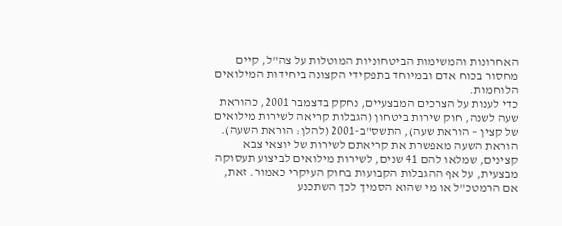האחרונות והמשימות הביטחוניות המוטלות על צה"ל, קיים מחסור בכוח אדם ובמיוחד בתפקידי הקצונה ביחידות המילואים הלוחמות.
כדי לענות על הצרכים המבצעיים, נחקק בדצמבר 2001, כהוראת שעה לשנה, חוק שירות ביטחון (הגבלות קריאה לשירות מילואים של קצין – הוראת שעה), התשס"ב-2001 (להלן: הוראת השעה). הוראת השעה מאפשרת את קריאתם לשירות של יוצאי צבא קצינים, שמלאו להם 41 שנים, לשירות מילואים לביצוע תעסוקה מבצעית, על אף ההגבלות הקבועות בחוק העיקרי כאמור. זאת, אם הרמטכ"ל או מי שהוא הסמיך לכך השתכנע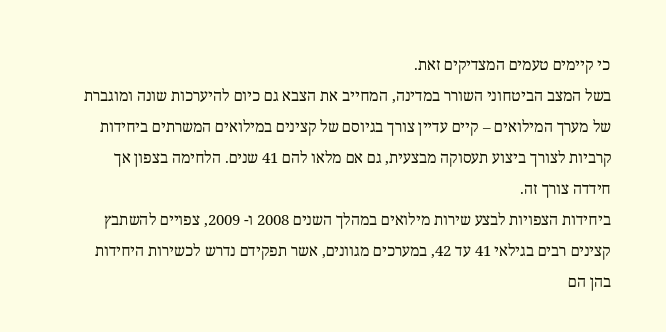כי קיימים טעמים המצדיקים זאת.
בשל המצב הביטחוני השורר במדינה, המחייב את הצבא גם כיום להיערכות שונה ומוגברת של מערך המילואים – קיים עדיין צורך בגיוסם של קצינים במילואים המשרתים ביחידות קרביות לצורך ביצוע תעסוקה מבצעית, גם אם מלאו להם 41 שנים. הלחימה בצפון אך חידדה צורך זה.
ביחידות הצפויות לבצע שירות מילואים במהלך השנים 2008 ו- 2009, צפויים להשתבץ קצינים רבים בגילאי 41 עד 42, במערכים מגוונים, אשר תפקידם נדרש לכשירות היחידות בהן הם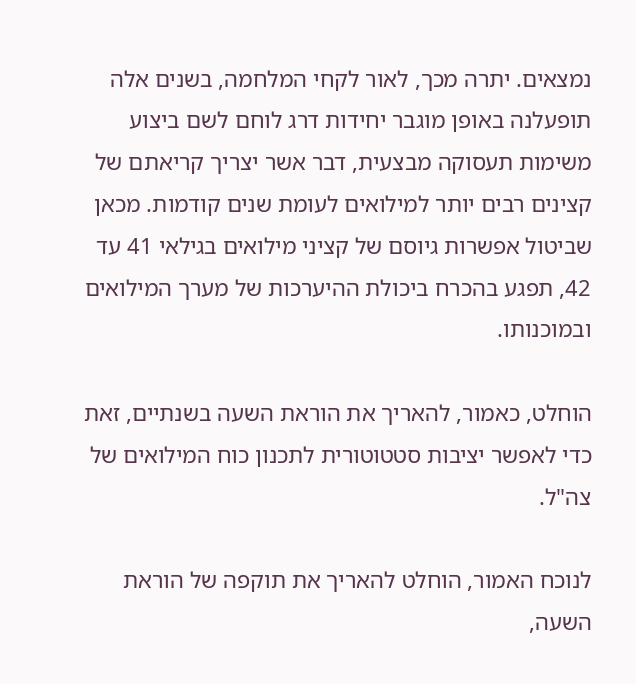נמצאים. יתרה מכך, לאור לקחי המלחמה, בשנים אלה  תופעלנה באופן מוגבר יחידות דרג לוחם לשם ביצוע משימות תעסוקה מבצעית, דבר אשר יצריך קריאתם של קצינים רבים יותר למילואים לעומת שנים קודמות. מכאן שביטול אפשרות גיוסם של קציני מילואים בגילאי 41 עד 42, תפגע בהכרח ביכולת ההיערכות של מערך המילואים ובמוכנותו.

הוחלט, כאמור, להאריך את הוראת השעה בשנתיים, זאת כדי לאפשר יציבות סטטוטורית לתכנון כוח המילואים של צה"ל.

לנוכח האמור, הוחלט להאריך את תוקפה של הוראת השעה,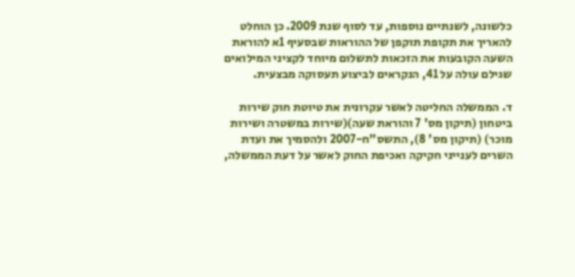כלשונה, לשנתיים נוספות, עד לסוף שנת 2009. כן הוחלט להאריך את תקופת תוקפן של ההוראות שבסעיף 1א להוראת השעה הקובעות את הזכאות לתשלום מיוחד לקציני המילואים שגילם עולה על 41, הנקראים לביצוע תעסוקה מבצעית.

ד. הממשלה החליטה לאשר עקרונית את טיוטת חוק שירות ביטחון (תיקון מס' 7 והוראת שעה)(שירות במשטרה ושירות מוכר) (תיקון מס' 8), התשס"ח-2007 ולהסמיך את ועדת השרים לענייני חקיקה ואכיפת החוק לאשר על דעת הממשלה,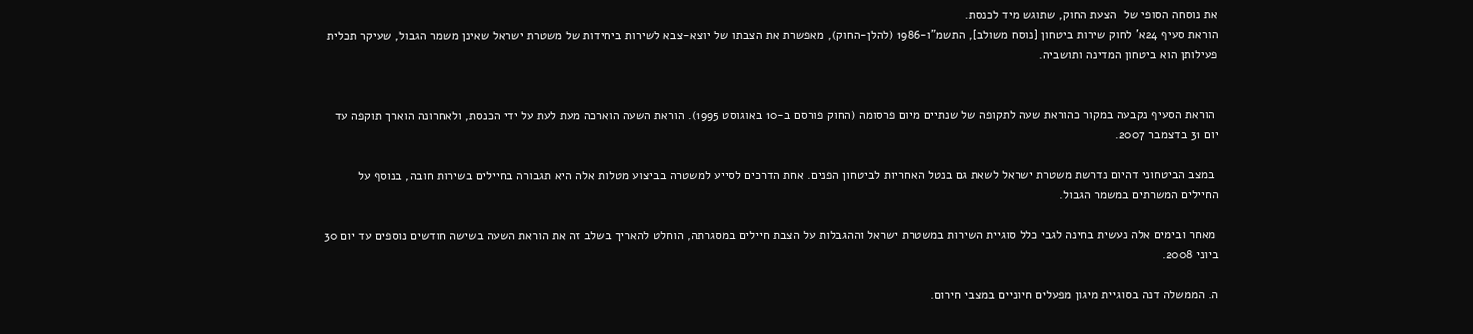את נוסחה הסופי של  הצעת החוק, שתוגש מיד לכנסת.
הוראת סעיף 24א' לחוק שירות ביטחון [נוסח משולב], התשמ"ו-1986 (להלן-החוק), מאפשרת את הצבתו של יוצא-צבא לשירות ביחידות של משטרת ישראל שאינן משמר הגבול, שעיקר תכלית פעילותן הוא ביטחון המדינה ותושביה.


 הוראת הסעיף נקבעה במקור כהוראת שעה לתקופה של שנתיים מיום פרסומה (החוק פורסם ב-10 באוגוסט 1995). הוראת השעה הוארכה מעת לעת על ידי הכנסת, ולאחרונה הוארך תוקפה עד יום 31 בדצמבר 2007.

 במצב הביטחוני דהיום נדרשת משטרת ישראל לשאת גם בנטל האחריות לביטחון הפנים. אחת הדרכים לסייע למשטרה בביצוע מטלות אלה היא תגבורה בחיילים בשירות חובה, בנוסף על החיילים המשרתים במשמר הגבול.

 מאחר ובימים אלה נעשית בחינה לגבי כלל סוגיית השירות במשטרת ישראל וההגבלות על הצבת חיילים במסגרתה, הוחלט להאריך בשלב זה את הוראת השעה בשישה חודשים נוספים עד יום 30 ביוני 2008.

ה. הממשלה דנה בסוגיית מיגון מפעלים חיוניים במצבי חירום.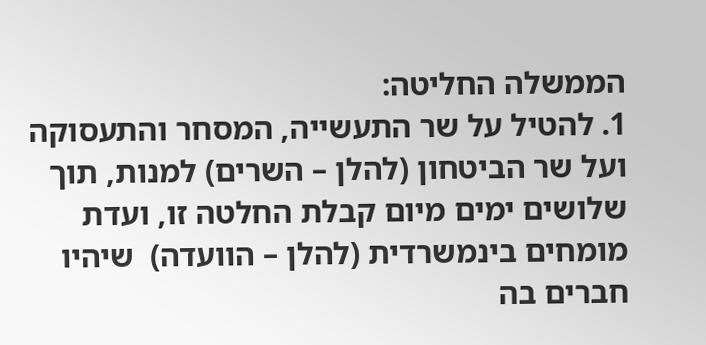הממשלה החליטה:
1. להטיל על שר התעשייה, המסחר והתעסוקה ועל שר הביטחון (להלן – השרים) למנות, תוך שלושים ימים מיום קבלת החלטה זו, ועדת מומחים בינמשרדית (להלן – הוועדה)  שיהיו חברים בה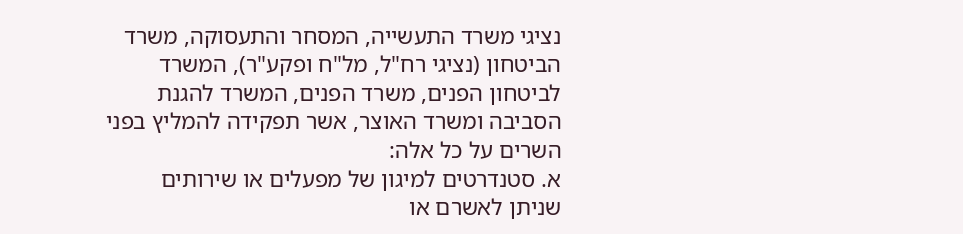נציגי משרד התעשייה, המסחר והתעסוקה, משרד הביטחון (נציגי רח"ל, מל"ח ופקע"ר), המשרד לביטחון הפנים, משרד הפנים, המשרד להגנת הסביבה ומשרד האוצר, אשר תפקידה להמליץ בפני השרים על כל אלה:
א. סטנדרטים למיגון של מפעלים או שירותים שניתן לאשרם או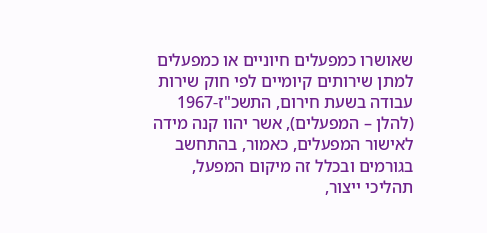שאושרו כמפעלים חיוניים או כמפעלים למתן שירותים קיומיים לפי חוק שירות עבודה בשעת חירום, התשכ"ז-1967 (להלן – המפעלים), אשר יהוו קנה מידה לאישור המפעלים, כאמור, בהתחשב בגורמים ובכלל זה מיקום המפעל, תהליכי ייצור,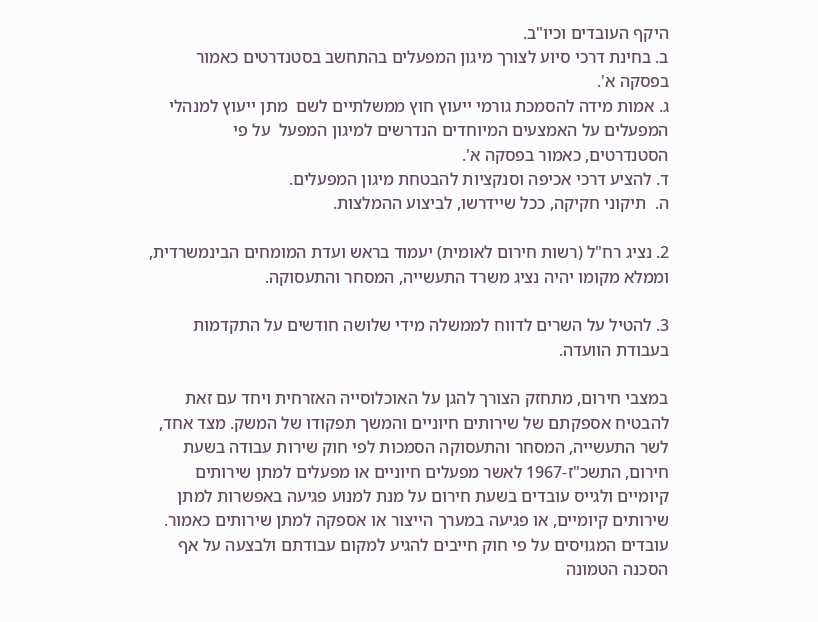היקף העובדים וכיו"ב.
ב. בחינת דרכי סיוע לצורך מיגון המפעלים בהתחשב בסטנדרטים כאמור בפסקה א'.
ג. אמות מידה להסמכת גורמי ייעוץ חוץ ממשלתיים לשם  מתן ייעוץ למנהלי המפעלים על האמצעים המיוחדים הנדרשים למיגון המפעל  על פי הסטנדרטים, כאמור בפסקה א'.
ד. להציע דרכי אכיפה וסנקציות להבטחת מיגון המפעלים.
ה.  תיקוני חקיקה, ככל שיידרשו, לביצוע ההמלצות.

2. נציג רח"ל (רשות חירום לאומית) יעמוד בראש ועדת המומחים הבינמשרדית, וממלא מקומו יהיה נציג משרד התעשייה, המסחר והתעסוקה.

3. להטיל על השרים לדווח לממשלה מידי שלושה חודשים על התקדמות   בעבודת הוועדה.

במצבי חירום, מתחזק הצורך להגן על האוכלוסייה האזרחית ויחד עם זאת להבטיח אספקתם של שירותים חיוניים והמשך תפקודו של המשק. מצד אחד, לשר התעשייה, המסחר והתעסוקה הסמכות לפי חוק שירות עבודה בשעת חירום, התשכ"ז-1967 לאשר מפעלים חיוניים או מפעלים למתן שירותים קיומיים ולגייס עובדים בשעת חירום על מנת למנוע פגיעה באפשרות למתן שירותים קיומיים, או פגיעה במערך הייצור או אספקה למתן שירותים כאמור. עובדים המגויסים על פי חוק חייבים להגיע למקום עבודתם ולבצעה על אף הסכנה הטמונה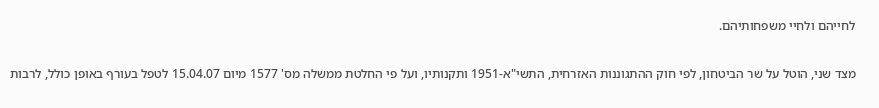לחייהם ולחיי משפחותיהם.

מצד שני, הוטל על שר הביטחון, לפי חוק ההתגוננות האזרחית, התשי"א-1951 ותקנותיו, ועל פי החלטת ממשלה מס' 1577 מיום 15.04.07 לטפל בעורף באופן כולל, לרבות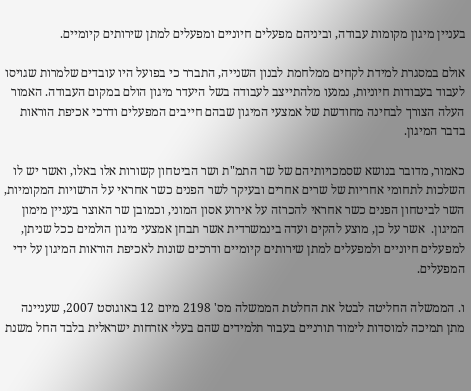בעניין מיגון מקומות עבודה, וביניהם מפעלים חיוניים ומפעלים למתן שירותים קיומיים.

אולם במסגרת למידת לקחים ממלחמת לבנון השנייה, התברר כי בפועל היו עובדים שלמרות שגויסו לעבוד בעבודות חיוניות, נמנעו מלהתייצב לעבודה בשל היעדר מיגון הולם במקום העבודה. האמור העלה הצורך לבחינה מחודשת של אמצעי המיגון שבהם חייבים המפעלים ודרכי אכיפת הוראות בדבר המיגון.

כאמור, מדובר בנושא שסמכויותיהם של שר התמ"ת ושר הביטחון קשורות אלו באלו, ואשר יש לו השלכות לתחומי אחריות של שרים אחרים ובעיקר לשר הפנים כשר אחראי על הרשויות המקומיות, השר לביטחון הפנים כשר אחראי להכרזה על אירוע אסון המוני, וכמובן שר האוצר בעניין מימון המיגון.  אשר על כן, מוצע להקים ועדה בינמשרדית אשר תבחן אמצעי מיגון הולמים ככל שניתן, למפעלים חיוניים ולמפעלים למתן שירותים קיומיים ודרכים שונות לאכיפת הוראות המיגון על ידי המפעלים.

ו. הממשלה החליטה לבטל את החלטת הממשלה מס' 2198 מיום 12 באוגוסט 2007, שעניינה מתן תמיכה למוסדות לימוד תורניים בעבור תלמידים שהם בעלי אזרחות ישראלית בלבד החל משנת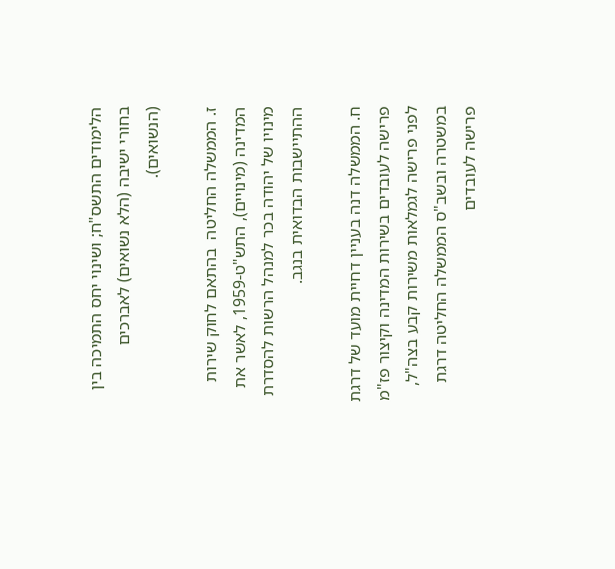הלימודים התשס"ח; ושינוי יחס התמיכה בין בחורי ישיבה (הלא נשואים) לאברכים (הנשואים).

ז. הממשלה החליטה  בהתאם לחוק שירות המדינה (מינויים), התש"ט-1959, לאשר את מינויו של יהודה בכר למנהל הרשות להסדרת ההתיישבות הבדואית בנגב.

ח. הממשלה דנה בעניין דחיית מועד של דרגת פרישה לעובדים בשירות המדינה וקיצור פז"מ לפני פרישה לגמלאות משירות קבע בצה"ל, במשטרה ובשב"ס הממשלה החליטה דרגת פרישה לעובדים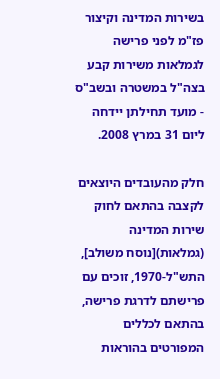בשירות המדינה וקיצור פז"מ לפני פרישה לגמלאות משירות קבע בצה"ל במשטרה ובשב"ס - מועד תחילתן יידחה ליום 31 במרץ 2008.

חלק מהעובדים היוצאים לקצבה בהתאם לחוק שירות המדינה (גמלאות)[נוסח משולב], התש"ל-1970, זוכים עם פרישתם לדרגת פרישה, בהתאם לכללים המפורטים בהוראות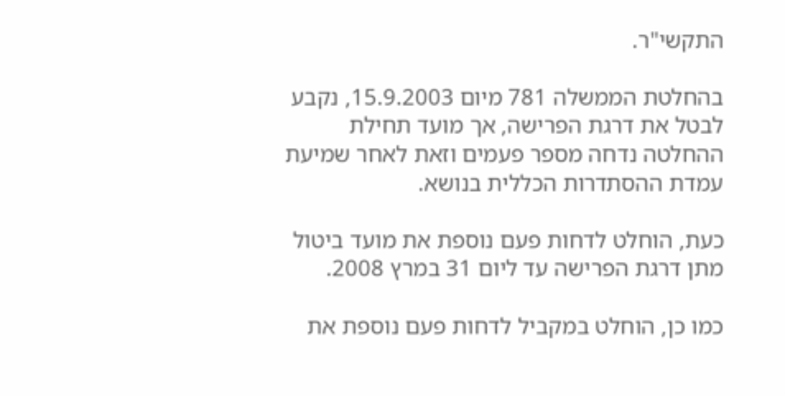התקשי"ר.

בהחלטת הממשלה 781 מיום 15.9.2003, נקבע לבטל את דרגת הפרישה, אך מועד תחילת ההחלטה נדחה מספר פעמים וזאת לאחר שמיעת עמדת ההסתדרות הכללית בנושא.

כעת, הוחלט לדחות פעם נוספת את מועד ביטול מתן דרגת הפרישה עד ליום 31 במרץ 2008.

כמו כן, הוחלט במקביל לדחות פעם נוספת את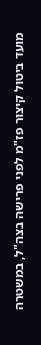מועד ביטול קיצור פז"מ לפני פרישה בצה"ל, במשטרה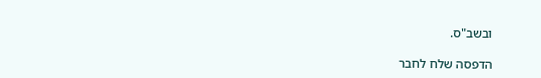ובשב"ס.

הדפסה שלח לחבר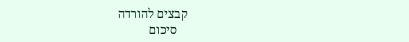קבצים להורדה
   סיכום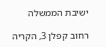ישיבת הממשלה

רחוב קפלן 3, הקריה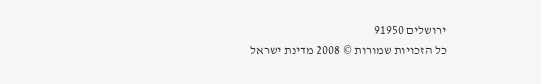ירושלים 91950
כל הזכויות שמורות © 2008 מדינת ישראל